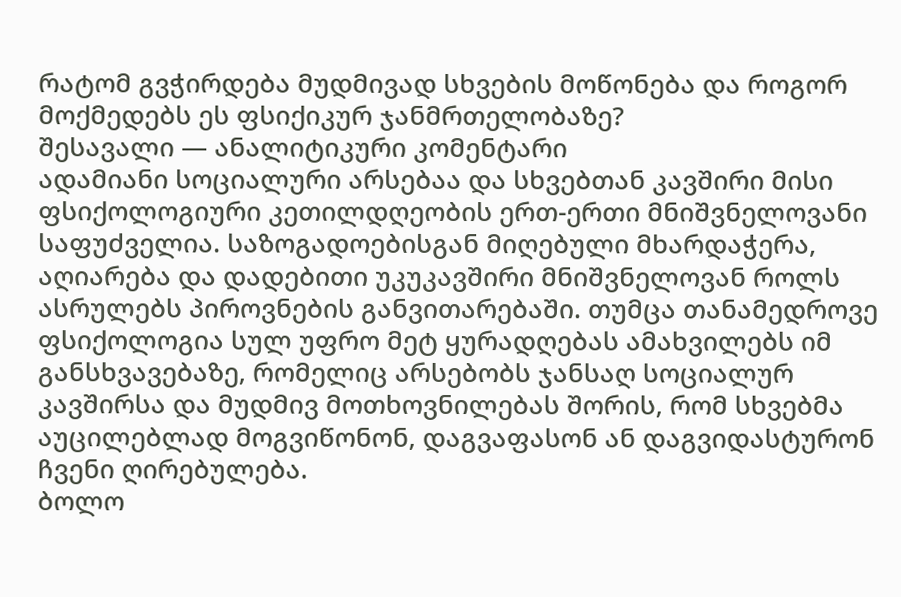რატომ გვჭირდება მუდმივად სხვების მოწონება და როგორ მოქმედებს ეს ფსიქიკურ ჯანმრთელობაზე?
შესავალი — ანალიტიკური კომენტარი
ადამიანი სოციალური არსებაა და სხვებთან კავშირი მისი ფსიქოლოგიური კეთილდღეობის ერთ-ერთი მნიშვნელოვანი საფუძველია. საზოგადოებისგან მიღებული მხარდაჭერა, აღიარება და დადებითი უკუკავშირი მნიშვნელოვან როლს ასრულებს პიროვნების განვითარებაში. თუმცა თანამედროვე ფსიქოლოგია სულ უფრო მეტ ყურადღებას ამახვილებს იმ განსხვავებაზე, რომელიც არსებობს ჯანსაღ სოციალურ კავშირსა და მუდმივ მოთხოვნილებას შორის, რომ სხვებმა აუცილებლად მოგვიწონონ, დაგვაფასონ ან დაგვიდასტურონ ჩვენი ღირებულება.
ბოლო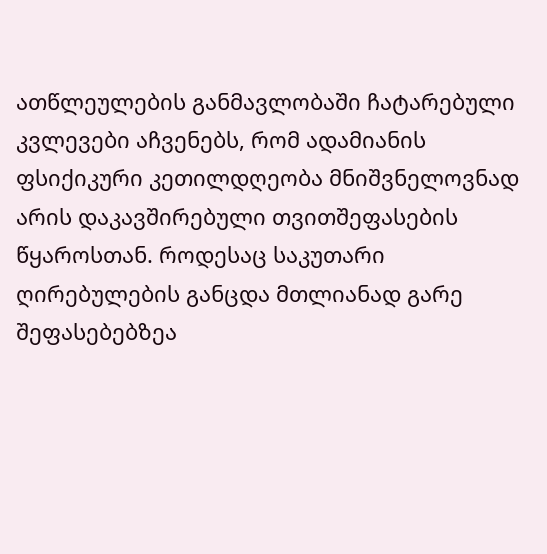ათწლეულების განმავლობაში ჩატარებული კვლევები აჩვენებს, რომ ადამიანის ფსიქიკური კეთილდღეობა მნიშვნელოვნად არის დაკავშირებული თვითშეფასების წყაროსთან. როდესაც საკუთარი ღირებულების განცდა მთლიანად გარე შეფასებებზეა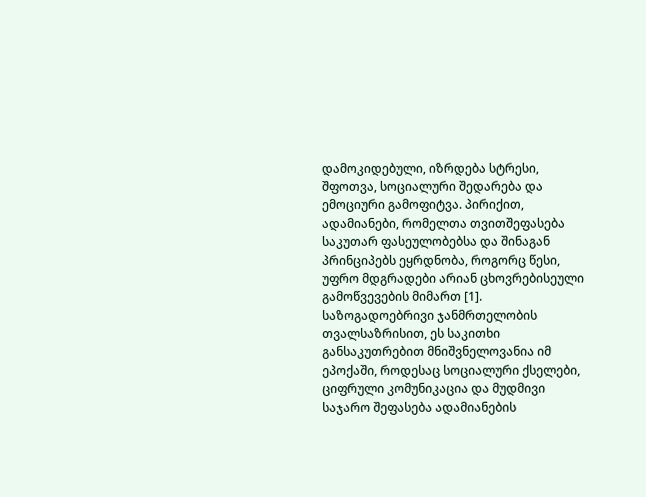დამოკიდებული, იზრდება სტრესი, შფოთვა, სოციალური შედარება და ემოციური გამოფიტვა. პირიქით, ადამიანები, რომელთა თვითშეფასება საკუთარ ფასეულობებსა და შინაგან პრინციპებს ეყრდნობა, როგორც წესი, უფრო მდგრადები არიან ცხოვრებისეული გამოწვევების მიმართ [1].
საზოგადოებრივი ჯანმრთელობის თვალსაზრისით, ეს საკითხი განსაკუთრებით მნიშვნელოვანია იმ ეპოქაში, როდესაც სოციალური ქსელები, ციფრული კომუნიკაცია და მუდმივი საჯარო შეფასება ადამიანების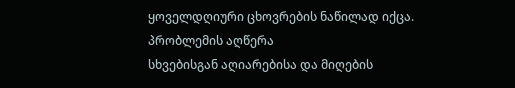ყოველდღიური ცხოვრების ნაწილად იქცა.
პრობლემის აღწერა
სხვებისგან აღიარებისა და მიღების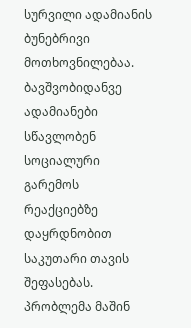სურვილი ადამიანის ბუნებრივი მოთხოვნილებაა. ბავშვობიდანვე ადამიანები სწავლობენ სოციალური გარემოს რეაქციებზე დაყრდნობით საკუთარი თავის შეფასებას.
პრობლემა მაშინ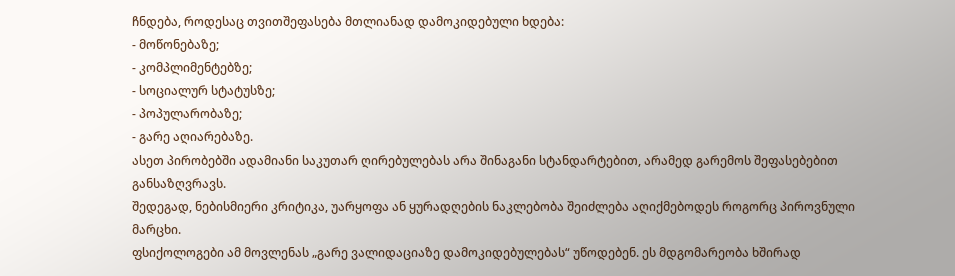ჩნდება, როდესაც თვითშეფასება მთლიანად დამოკიდებული ხდება:
- მოწონებაზე;
- კომპლიმენტებზე;
- სოციალურ სტატუსზე;
- პოპულარობაზე;
- გარე აღიარებაზე.
ასეთ პირობებში ადამიანი საკუთარ ღირებულებას არა შინაგანი სტანდარტებით, არამედ გარემოს შეფასებებით განსაზღვრავს.
შედეგად, ნებისმიერი კრიტიკა, უარყოფა ან ყურადღების ნაკლებობა შეიძლება აღიქმებოდეს როგორც პიროვნული მარცხი.
ფსიქოლოგები ამ მოვლენას „გარე ვალიდაციაზე დამოკიდებულებას“ უწოდებენ. ეს მდგომარეობა ხშირად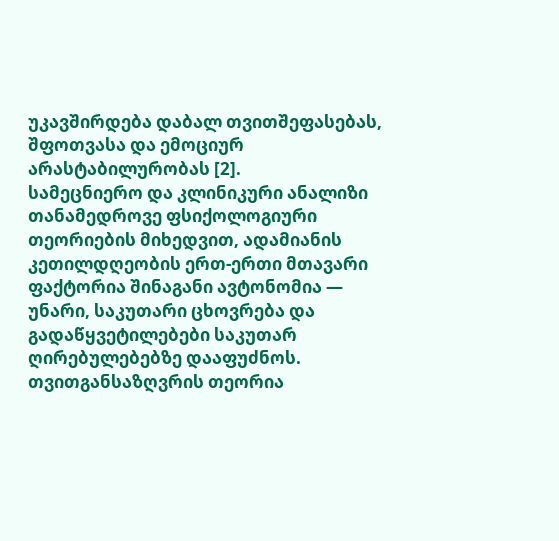უკავშირდება დაბალ თვითშეფასებას, შფოთვასა და ემოციურ არასტაბილურობას [2].
სამეცნიერო და კლინიკური ანალიზი
თანამედროვე ფსიქოლოგიური თეორიების მიხედვით, ადამიანის კეთილდღეობის ერთ-ერთი მთავარი ფაქტორია შინაგანი ავტონომია — უნარი, საკუთარი ცხოვრება და გადაწყვეტილებები საკუთარ ღირებულებებზე დააფუძნოს.
თვითგანსაზღვრის თეორია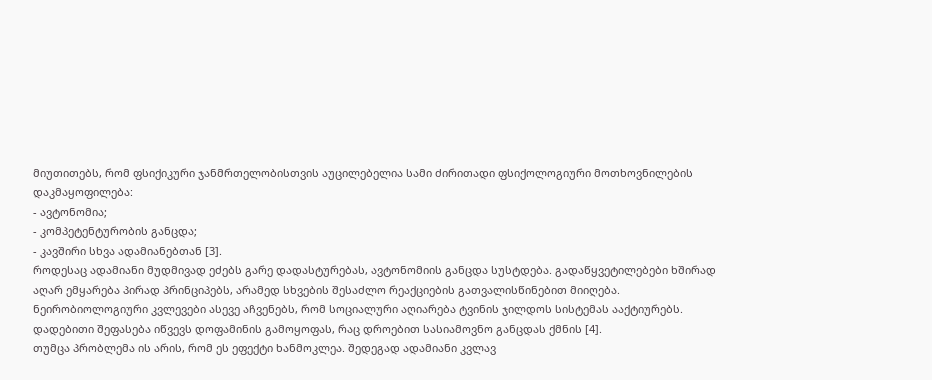მიუთითებს, რომ ფსიქიკური ჯანმრთელობისთვის აუცილებელია სამი ძირითადი ფსიქოლოგიური მოთხოვნილების დაკმაყოფილება:
- ავტონომია;
- კომპეტენტურობის განცდა;
- კავშირი სხვა ადამიანებთან [3].
როდესაც ადამიანი მუდმივად ეძებს გარე დადასტურებას, ავტონომიის განცდა სუსტდება. გადაწყვეტილებები ხშირად აღარ ემყარება პირად პრინციპებს, არამედ სხვების შესაძლო რეაქციების გათვალისწინებით მიიღება.
ნეირობიოლოგიური კვლევები ასევე აჩვენებს, რომ სოციალური აღიარება ტვინის ჯილდოს სისტემას ააქტიურებს. დადებითი შეფასება იწვევს დოფამინის გამოყოფას, რაც დროებით სასიამოვნო განცდას ქმნის [4].
თუმცა პრობლემა ის არის, რომ ეს ეფექტი ხანმოკლეა. შედეგად ადამიანი კვლავ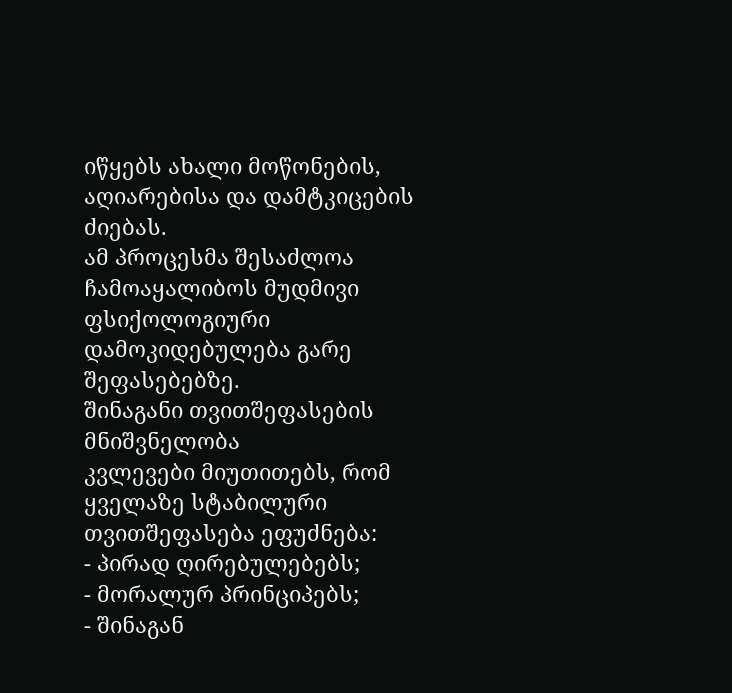იწყებს ახალი მოწონების, აღიარებისა და დამტკიცების ძიებას.
ამ პროცესმა შესაძლოა ჩამოაყალიბოს მუდმივი ფსიქოლოგიური დამოკიდებულება გარე შეფასებებზე.
შინაგანი თვითშეფასების მნიშვნელობა
კვლევები მიუთითებს, რომ ყველაზე სტაბილური თვითშეფასება ეფუძნება:
- პირად ღირებულებებს;
- მორალურ პრინციპებს;
- შინაგან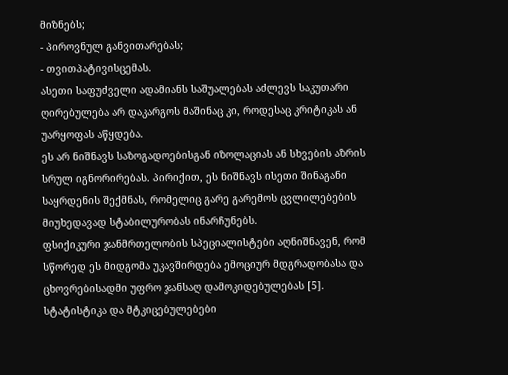მიზნებს;
- პიროვნულ განვითარებას;
- თვითპატივისცემას.
ასეთი საფუძველი ადამიანს საშუალებას აძლევს საკუთარი ღირებულება არ დაკარგოს მაშინაც კი, როდესაც კრიტიკას ან უარყოფას აწყდება.
ეს არ ნიშნავს საზოგადოებისგან იზოლაციას ან სხვების აზრის სრულ იგნორირებას. პირიქით, ეს ნიშნავს ისეთი შინაგანი საყრდენის შექმნას, რომელიც გარე გარემოს ცვლილებების მიუხედავად სტაბილურობას ინარჩუნებს.
ფსიქიკური ჯანმრთელობის სპეციალისტები აღნიშნავენ, რომ სწორედ ეს მიდგომა უკავშირდება ემოციურ მდგრადობასა და ცხოვრებისადმი უფრო ჯანსაღ დამოკიდებულებას [5].
სტატისტიკა და მტკიცებულებები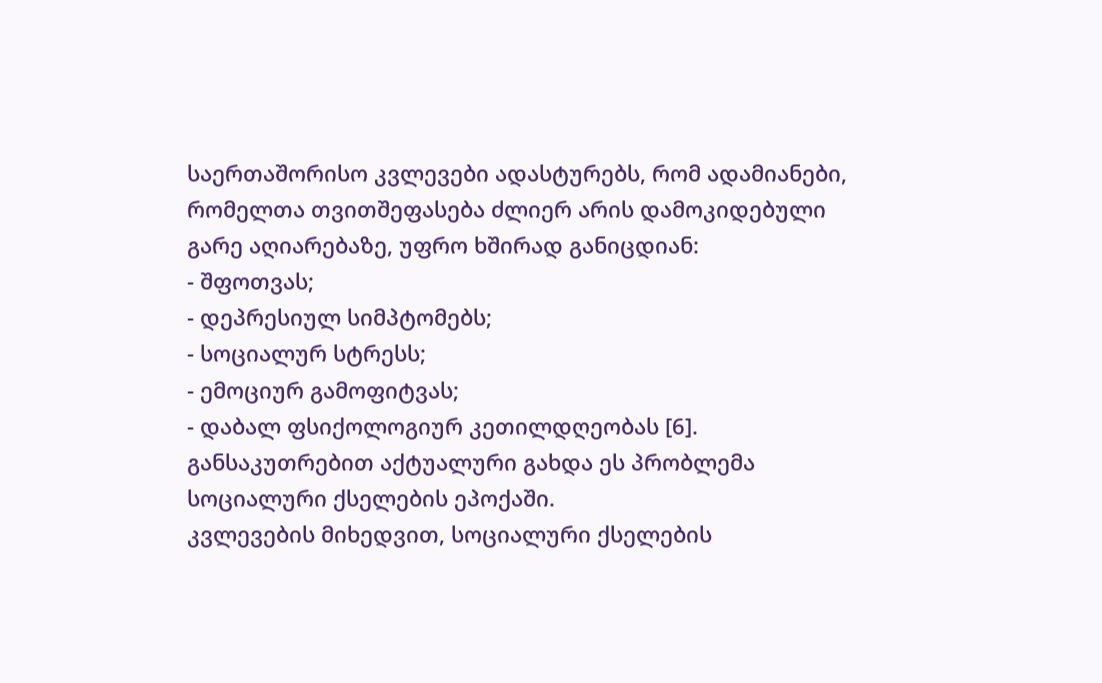საერთაშორისო კვლევები ადასტურებს, რომ ადამიანები, რომელთა თვითშეფასება ძლიერ არის დამოკიდებული გარე აღიარებაზე, უფრო ხშირად განიცდიან:
- შფოთვას;
- დეპრესიულ სიმპტომებს;
- სოციალურ სტრესს;
- ემოციურ გამოფიტვას;
- დაბალ ფსიქოლოგიურ კეთილდღეობას [6].
განსაკუთრებით აქტუალური გახდა ეს პრობლემა სოციალური ქსელების ეპოქაში.
კვლევების მიხედვით, სოციალური ქსელების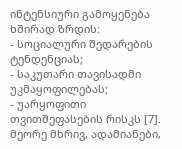ინტენსიური გამოყენება ხშირად ზრდის:
- სოციალური შედარების ტენდენციას;
- საკუთარი თავისადმი უკმაყოფილებას;
- უარყოფითი თვითშეფასების რისკს [7].
მეორე მხრივ, ადამიანები,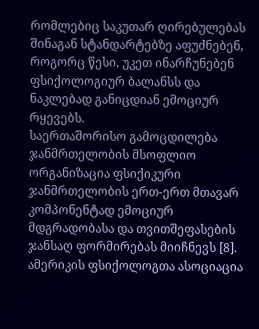რომლებიც საკუთარ ღირებულებას შინაგან სტანდარტებზე აფუძნებენ, როგორც წესი, უკეთ ინარჩუნებენ ფსიქოლოგიურ ბალანსს და ნაკლებად განიცდიან ემოციურ რყევებს.
საერთაშორისო გამოცდილება
ჯანმრთელობის მსოფლიო ორგანიზაცია ფსიქიკური ჯანმრთელობის ერთ-ერთ მთავარ კომპონენტად ემოციურ მდგრადობასა და თვითშეფასების ჯანსაღ ფორმირებას მიიჩნევს [8].
ამერიკის ფსიქოლოგთა ასოციაცია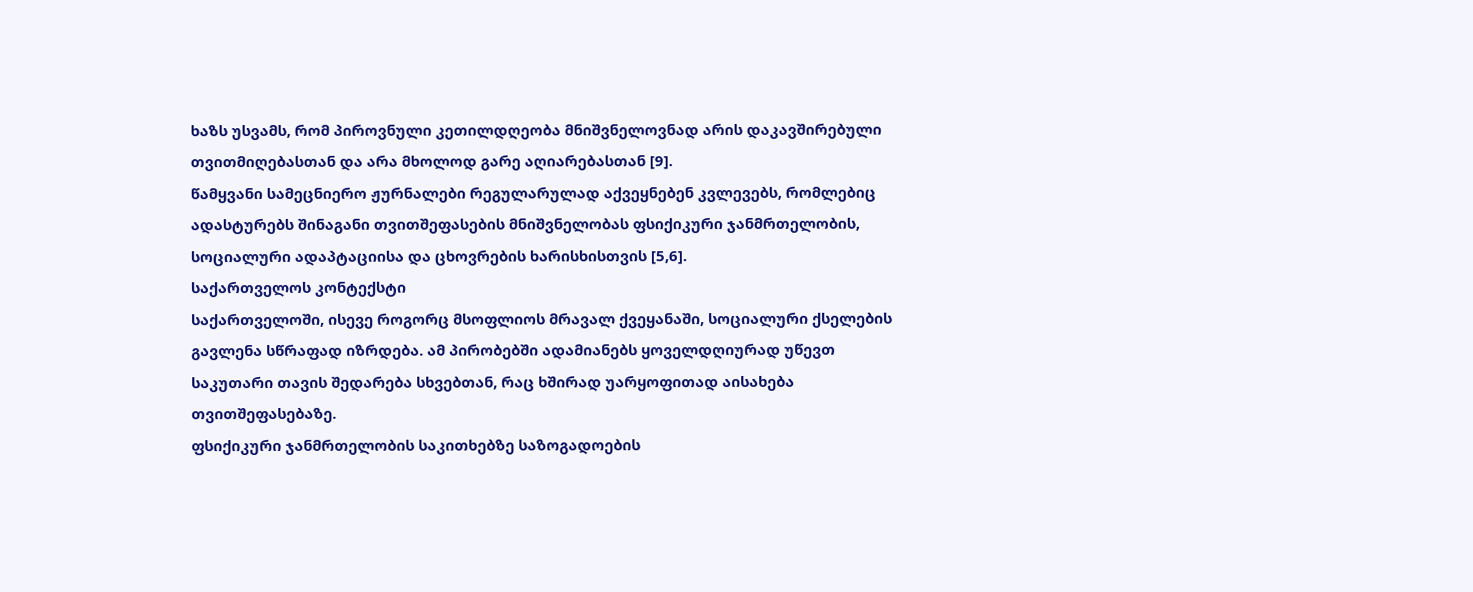ხაზს უსვამს, რომ პიროვნული კეთილდღეობა მნიშვნელოვნად არის დაკავშირებული თვითმიღებასთან და არა მხოლოდ გარე აღიარებასთან [9].
წამყვანი სამეცნიერო ჟურნალები რეგულარულად აქვეყნებენ კვლევებს, რომლებიც ადასტურებს შინაგანი თვითშეფასების მნიშვნელობას ფსიქიკური ჯანმრთელობის, სოციალური ადაპტაციისა და ცხოვრების ხარისხისთვის [5,6].
საქართველოს კონტექსტი
საქართველოში, ისევე როგორც მსოფლიოს მრავალ ქვეყანაში, სოციალური ქსელების გავლენა სწრაფად იზრდება. ამ პირობებში ადამიანებს ყოველდღიურად უწევთ საკუთარი თავის შედარება სხვებთან, რაც ხშირად უარყოფითად აისახება თვითშეფასებაზე.
ფსიქიკური ჯანმრთელობის საკითხებზე საზოგადოების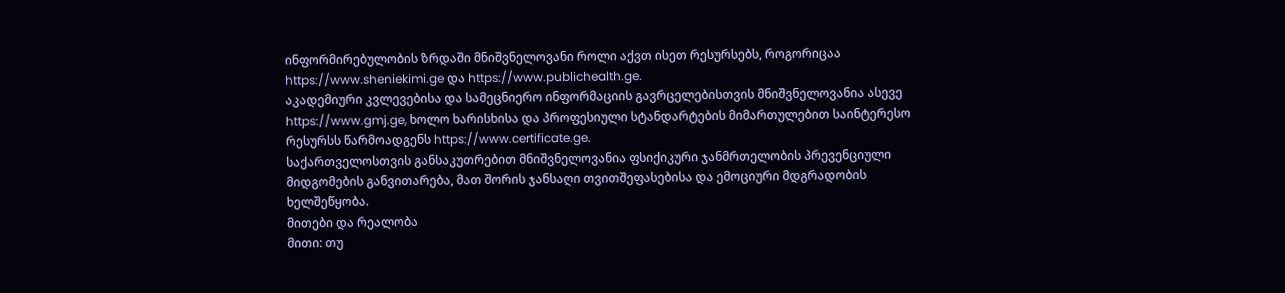ინფორმირებულობის ზრდაში მნიშვნელოვანი როლი აქვთ ისეთ რესურსებს, როგორიცაა https://www.sheniekimi.ge და https://www.publichealth.ge.
აკადემიური კვლევებისა და სამეცნიერო ინფორმაციის გავრცელებისთვის მნიშვნელოვანია ასევე https://www.gmj.ge, ხოლო ხარისხისა და პროფესიული სტანდარტების მიმართულებით საინტერესო რესურსს წარმოადგენს https://www.certificate.ge.
საქართველოსთვის განსაკუთრებით მნიშვნელოვანია ფსიქიკური ჯანმრთელობის პრევენციული მიდგომების განვითარება, მათ შორის ჯანსაღი თვითშეფასებისა და ემოციური მდგრადობის ხელშეწყობა.
მითები და რეალობა
მითი: თუ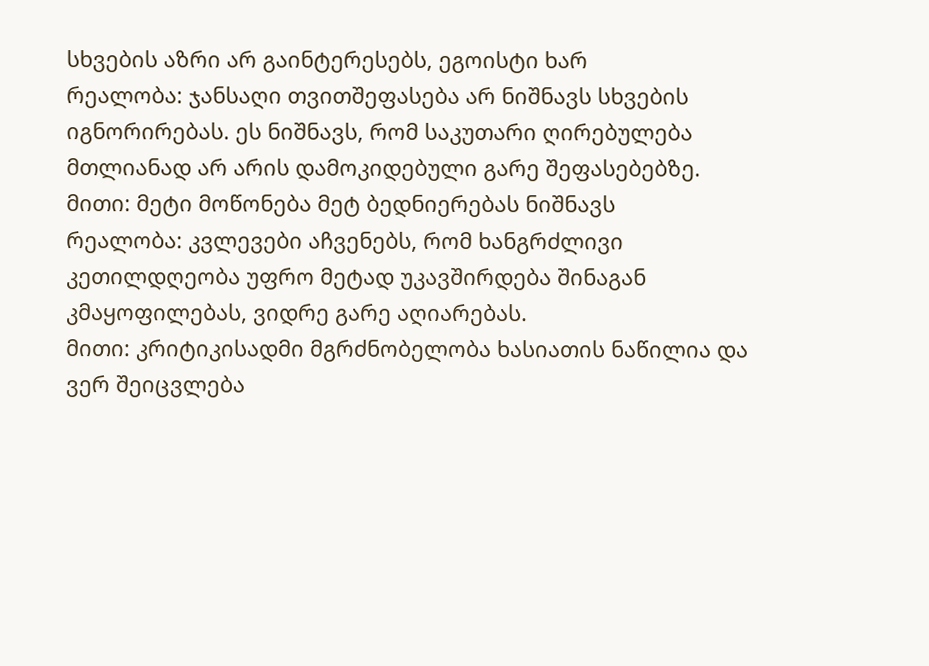სხვების აზრი არ გაინტერესებს, ეგოისტი ხარ
რეალობა: ჯანსაღი თვითშეფასება არ ნიშნავს სხვების იგნორირებას. ეს ნიშნავს, რომ საკუთარი ღირებულება მთლიანად არ არის დამოკიდებული გარე შეფასებებზე.
მითი: მეტი მოწონება მეტ ბედნიერებას ნიშნავს
რეალობა: კვლევები აჩვენებს, რომ ხანგრძლივი კეთილდღეობა უფრო მეტად უკავშირდება შინაგან კმაყოფილებას, ვიდრე გარე აღიარებას.
მითი: კრიტიკისადმი მგრძნობელობა ხასიათის ნაწილია და ვერ შეიცვლება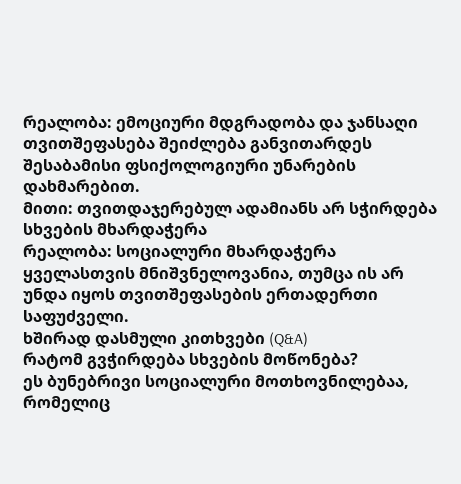რეალობა: ემოციური მდგრადობა და ჯანსაღი თვითშეფასება შეიძლება განვითარდეს შესაბამისი ფსიქოლოგიური უნარების დახმარებით.
მითი: თვითდაჯერებულ ადამიანს არ სჭირდება სხვების მხარდაჭერა
რეალობა: სოციალური მხარდაჭერა ყველასთვის მნიშვნელოვანია, თუმცა ის არ უნდა იყოს თვითშეფასების ერთადერთი საფუძველი.
ხშირად დასმული კითხვები (Q&A)
რატომ გვჭირდება სხვების მოწონება?
ეს ბუნებრივი სოციალური მოთხოვნილებაა, რომელიც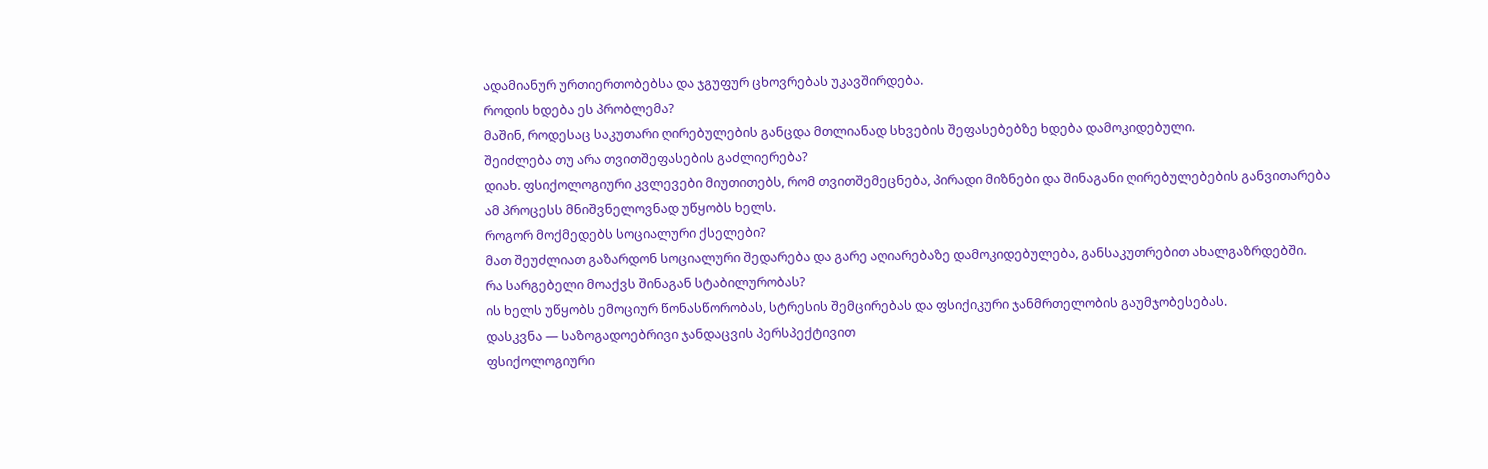ადამიანურ ურთიერთობებსა და ჯგუფურ ცხოვრებას უკავშირდება.
როდის ხდება ეს პრობლემა?
მაშინ, როდესაც საკუთარი ღირებულების განცდა მთლიანად სხვების შეფასებებზე ხდება დამოკიდებული.
შეიძლება თუ არა თვითშეფასების გაძლიერება?
დიახ. ფსიქოლოგიური კვლევები მიუთითებს, რომ თვითშემეცნება, პირადი მიზნები და შინაგანი ღირებულებების განვითარება ამ პროცესს მნიშვნელოვნად უწყობს ხელს.
როგორ მოქმედებს სოციალური ქსელები?
მათ შეუძლიათ გაზარდონ სოციალური შედარება და გარე აღიარებაზე დამოკიდებულება, განსაკუთრებით ახალგაზრდებში.
რა სარგებელი მოაქვს შინაგან სტაბილურობას?
ის ხელს უწყობს ემოციურ წონასწორობას, სტრესის შემცირებას და ფსიქიკური ჯანმრთელობის გაუმჯობესებას.
დასკვნა — საზოგადოებრივი ჯანდაცვის პერსპექტივით
ფსიქოლოგიური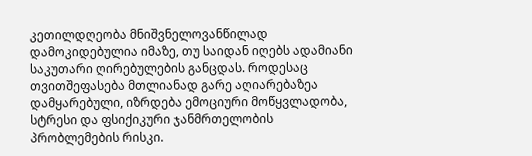კეთილდღეობა მნიშვნელოვანწილად დამოკიდებულია იმაზე, თუ საიდან იღებს ადამიანი საკუთარი ღირებულების განცდას. როდესაც თვითშეფასება მთლიანად გარე აღიარებაზეა დამყარებული, იზრდება ემოციური მოწყვლადობა, სტრესი და ფსიქიკური ჯანმრთელობის პრობლემების რისკი.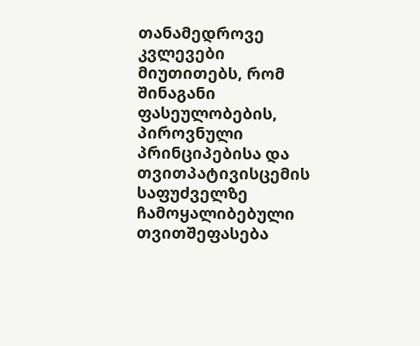თანამედროვე კვლევები მიუთითებს, რომ შინაგანი ფასეულობების, პიროვნული პრინციპებისა და თვითპატივისცემის საფუძველზე ჩამოყალიბებული თვითშეფასება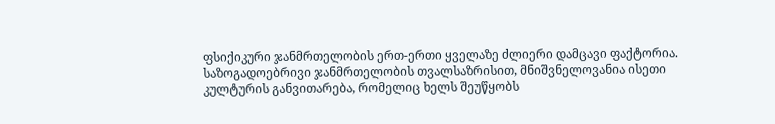ფსიქიკური ჯანმრთელობის ერთ-ერთი ყველაზე ძლიერი დამცავი ფაქტორია.
საზოგადოებრივი ჯანმრთელობის თვალსაზრისით, მნიშვნელოვანია ისეთი კულტურის განვითარება, რომელიც ხელს შეუწყობს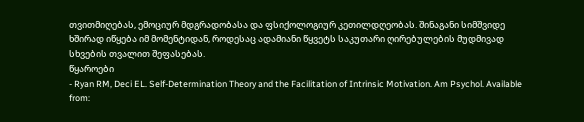თვითმიღებას, ემოციურ მდგრადობასა და ფსიქოლოგიურ კეთილდღეობას. შინაგანი სიმშვიდე ხშირად იწყება იმ მომენტიდან, როდესაც ადამიანი წყვეტს საკუთარი ღირებულების მუდმივად სხვების თვალით შეფასებას.
წყაროები
- Ryan RM, Deci EL. Self-Determination Theory and the Facilitation of Intrinsic Motivation. Am Psychol. Available from: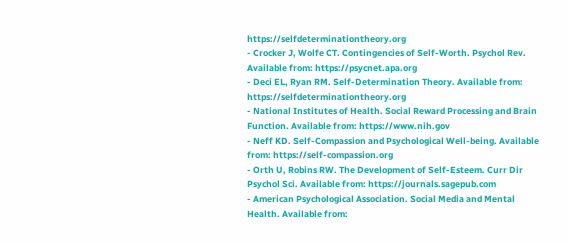https://selfdeterminationtheory.org
- Crocker J, Wolfe CT. Contingencies of Self-Worth. Psychol Rev. Available from: https://psycnet.apa.org
- Deci EL, Ryan RM. Self-Determination Theory. Available from: https://selfdeterminationtheory.org
- National Institutes of Health. Social Reward Processing and Brain Function. Available from: https://www.nih.gov
- Neff KD. Self-Compassion and Psychological Well-being. Available from: https://self-compassion.org
- Orth U, Robins RW. The Development of Self-Esteem. Curr Dir Psychol Sci. Available from: https://journals.sagepub.com
- American Psychological Association. Social Media and Mental Health. Available from: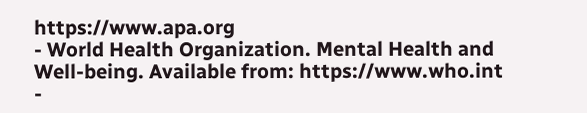https://www.apa.org
- World Health Organization. Mental Health and Well-being. Available from: https://www.who.int
-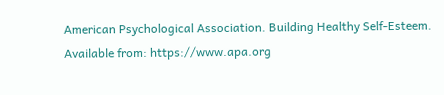American Psychological Association. Building Healthy Self-Esteem. Available from: https://www.apa.org